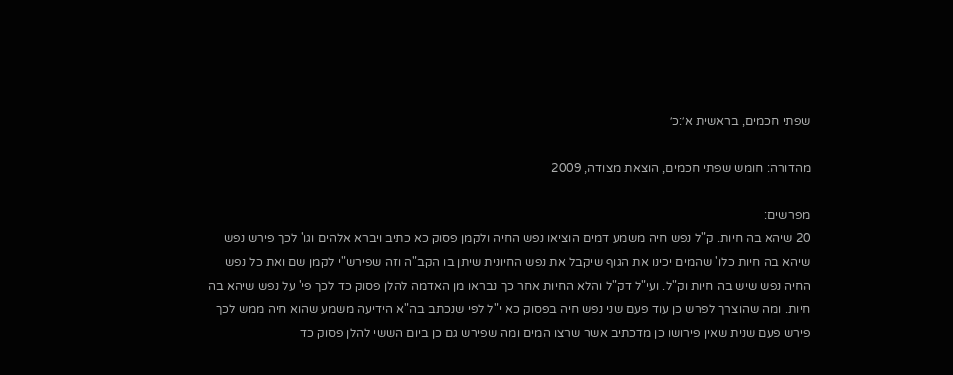שפתי חכמים, בראשית א׳:כ׳

מהדורה: חומש שפתי חכמים, הוצאת מצודה, 2009

מפרשים:
20 שיהא בה חיות. ק"ל נפש חיה משמע דמים הוציאו נפש החיה ולקמן פסוק כא כתיב ויברא אלהים וגו' לכך פירש נפש שיהא בה חיות כלו' שהמים יכינו את הגוף שיקבל את נפש החיונית שיתן בו הקב"ה וזה שפירש"י לקמן שם ואת כל נפש החיה נפש שיש בה חיות וק"ל. ועי"ל דק"ל והלא החיות אחר כך נבראו מן האדמה להלן פסוק כד לכך פי' על נפש שיהא בה חיות. ומה שהוצרך לפרש כן עוד פעם שני נפש חיה בפסוק כא י"ל לפי שנכתב בה"א הידיעה משמע שהוא חיה ממש לכך פירש פעם שנית שאין פירושו כן מדכתיב אשר שרצו המים ומה שפירש גם כן ביום הששי להלן פסוק כד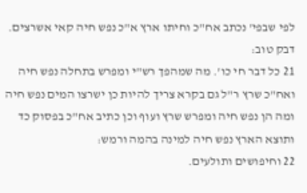לפי שבפי' נכתב אח"כ וחיתו ארץ א"כ נפש חיה קאי אשרצים. דבק טוב:
21 כל דבר חי כו'. מה שמהפך רש"י ומפרש בתחלה נפש חיה ואח"כ שרץ ר"ל גם בקרא צריך להיות כן ישרצו המים נפש חיה ומה הן נפש חיה ומפרש שרץ ועוף וכן כתיב אח"כ בפסוק כד ותוצא הארץ נפש חיה למינה בהמה ורמש:
22 וחיפושים ותולעים.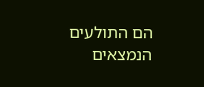הם התולעים הנמצאים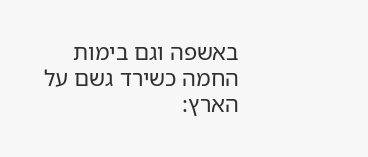באשפה וגם בימות החמה כשירד גשם על הארץ: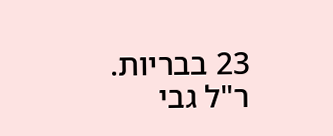23 בבריות. ר"ל גבי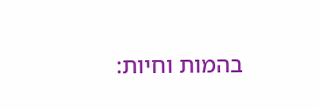בהמות וחיות: